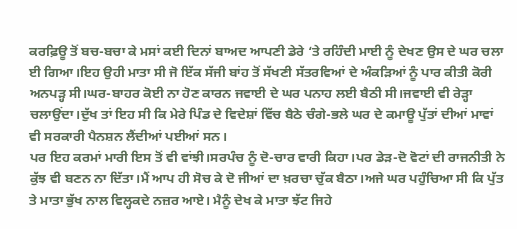ਕਰਫ਼ਿਊ ਤੋਂ ਬਚ-ਬਚਾ ਕੇ ਮਸਾਂ ਕਈ ਦਿਨਾਂ ਬਾਅਦ ਆਪਣੀ ਡੇਰੇ ‘ਤੇ ਰਹਿੰਦੀ ਮਾਈ ਨੂੰ ਦੇਖਣ ਉਸ ਦੇ ਘਰ ਚਲਾ ਈ ਗਿਆ।ਇਹ ਉਹੀ ਮਾਤਾ ਸੀ ਜੋ ਇੱਕ ਸੱਜੀ ਬਾਂਹ ਤੋਂ ਸੱਖਣੀ ਸੱਤਰਵਿਆਂ ਦੇ ਅੰਕੜਿਆਂ ਨੂੰ ਪਾਰ ਕੀਤੀ ਕੋਰੀ ਅਨਪੜ੍ਹ ਸੀ।ਘਰ-ਬਾਹਰ ਕੋਈ ਨਾ ਹੋਣ ਕਾਰਨ ਜਵਾਈ ਦੇ ਘਰ ਪਨਾਹ ਲਈ ਬੈਠੀ ਸੀ।ਜਵਾਈ ਵੀ ਰੇੜ੍ਹਾ ਚਲਾਉਂਦਾ।ਦੁੱਖ ਤਾਂ ਇਹ ਸੀ ਕਿ ਮੇਰੇ ਪਿੰਡ ਦੇ ਵਿਦੇਸ਼ਾਂ ਵਿੱਚ ਬੈਠੇ ਚੰਗੇ-ਭਲੇ ਘਰ ਦੇ ਕਮਾਊ ਪੁੱਤਾਂ ਦੀਆਂ ਮਾਵਾਂ ਵੀ ਸਰਕਾਰੀ ਪੈਨਸ਼ਨ ਲੈਂਦੀਆਂ ਪਈਆਂ ਸਨ।
ਪਰ ਇਹ ਕਰਮਾਂ ਮਾਰੀ ਇਸ ਤੋਂ ਵੀ ਵਾਂਝੀ।ਸਰਪੰਚ ਨੂੰ ਦੋ-ਚਾਰ ਵਾਰੀ ਕਿਹਾ।ਪਰ ਡੇੜ-ਦੋ ਵੋਟਾਂ ਦੀ ਰਾਜਨੀਤੀ ਨੇ ਕੁੱਝ ਵੀ ਬਣਨ ਨਾ ਦਿੱਤਾ।ਮੈਂ ਆਪ ਹੀ ਸੋਚ ਕੇ ਦੋ ਜੀਆਂ ਦਾ ਖ਼ਰਚਾ ਚੁੱਕ ਬੈਠਾ।ਅਜੇ ਘਰ ਪਹੁੰਚਿਆ ਸੀ ਕਿ ਪੁੱਤ ਤੇ ਮਾਤਾ ਭੁੱਖ ਨਾਲ ਵਿਲ੍ਹਕਦੇ ਨਜ਼ਰ ਆਏ। ਮੈਨੂੰ ਦੇਖ ਕੇ ਮਾਤਾ ਝੱਟ ਜਿਹੇ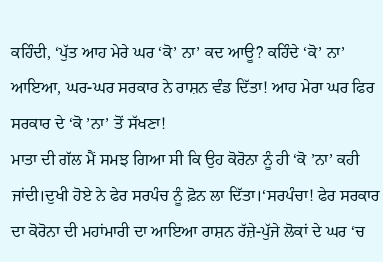ਕਹਿੰਦੀ, ‘ਪੁੱਤ ਆਹ ਮੇਰੇ ਘਰ ‘ਕੋ’ ਨਾ’ ਕਦ ਆਊ? ਕਹਿੰਦੇ ‘ਕੋ’ ਨਾ’ ਆਇਆ, ਘਰ-ਘਰ ਸਰਕਾਰ ਨੇ ਰਾਸ਼ਨ ਵੰਡ ਦਿੱਤਾ! ਆਹ ਮੇਰਾ ਘਰ ਫਿਰ ਸਰਕਾਰ ਦੇ ‘ਕੋ ’ਨਾ’ ਤੋਂ ਸੱਖਣਾ!
ਮਾਤਾ ਦੀ ਗੱਲ ਮੈਂ ਸਮਝ ਗਿਆ ਸੀ ਕਿ ਉਹ ਕੋਰੋਨਾ ਨੂੰ ਹੀ ‘ਕੋ ’ਨਾ’ ਕਹੀ ਜਾਂਦੀ।ਦੁਖੀ ਹੋਏ ਨੇ ਫੇਰ ਸਰਪੰਚ ਨੂੰ ਫ਼ੋਨ ਲਾ ਦਿੱਤਾ।‘ਸਰਪੰਚਾ! ਫੇਰ ਸਰਕਾਰ ਦਾ ਕੋਰੋਨਾ ਦੀ ਮਹਾਂਮਾਰੀ ਦਾ ਆਇਆ ਰਾਸ਼ਨ ਰੱਜ਼ੇ-ਪੁੱਜੇ ਲੋਕਾਂ ਦੇ ਘਰ ‘ਚ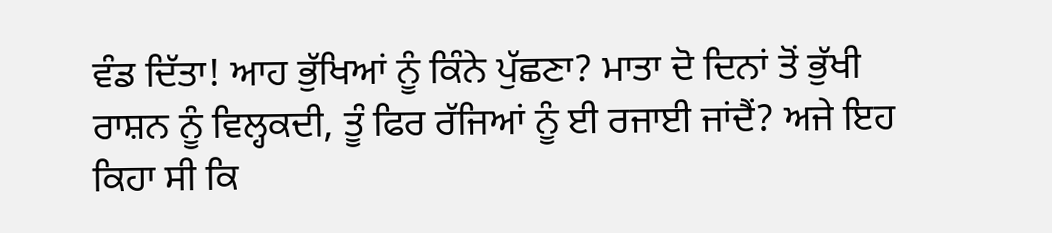ਵੰਡ ਦਿੱਤਾ! ਆਹ ਭੁੱਖਿਆਂ ਨੂੰ ਕਿੰਨੇ ਪੁੱਛਣਾ? ਮਾਤਾ ਦੋ ਦਿਨਾਂ ਤੋਂ ਭੁੱਖੀ ਰਾਸ਼ਨ ਨੂੰ ਵਿਲ੍ਹਕਦੀ, ਤੂੰ ਫਿਰ ਰੱਜਿਆਂ ਨੂੰ ਈ ਰਜਾਈ ਜਾਂਦੈਂ? ਅਜੇ ਇਹ ਕਿਹਾ ਸੀ ਕਿ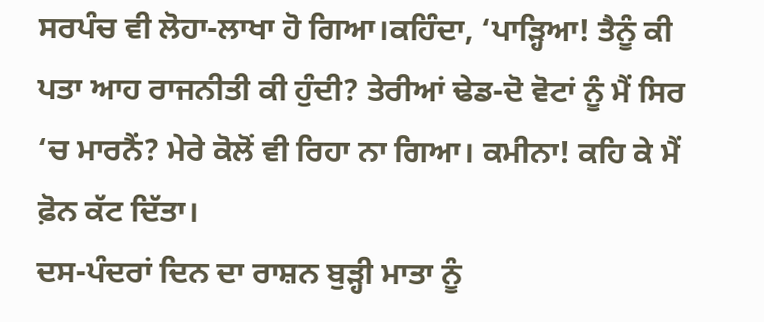ਸਰਪੰਚ ਵੀ ਲੋਹਾ-ਲਾਖਾ ਹੋ ਗਿਆ।ਕਹਿੰਦਾ, ‘ਪਾੜ੍ਹਿਆ! ਤੈਨੂੰ ਕੀ ਪਤਾ ਆਹ ਰਾਜਨੀਤੀ ਕੀ ਹੁੰਦੀ? ਤੇਰੀਆਂ ਢੇਡ-ਦੋ ਵੋਟਾਂ ਨੂੰ ਮੈਂ ਸਿਰ ‘ਚ ਮਾਰਨੈਂ? ਮੇਰੇ ਕੋਲੋਂ ਵੀ ਰਿਹਾ ਨਾ ਗਿਆ। ਕਮੀਨਾ! ਕਹਿ ਕੇ ਮੈਂ ਫ਼ੋਨ ਕੱਟ ਦਿੱਤਾ।
ਦਸ-ਪੰਦਰਾਂ ਦਿਨ ਦਾ ਰਾਸ਼ਨ ਬੁੜ੍ਹੀ ਮਾਤਾ ਨੂੰ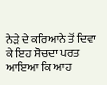ਨੇੜੇ ਦੇ ਕਰਿਆਨੇ ਤੋਂ ਦਿਵਾ ਕੇ ਇਹ ਸੋਚਦਾ ਪਰਤ ਆਇਆ ਕਿ ਆਹ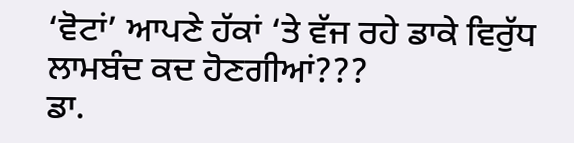‘ਵੋਟਾਂ’ ਆਪਣੇ ਹੱਕਾਂ ‘ਤੇ ਵੱਜ ਰਹੇ ਡਾਕੇ ਵਿਰੁੱਧ ਲਾਮਬੰਦ ਕਦ ਹੋਣਗੀਆਂ???
ਡਾ.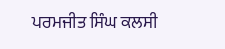ਪਰਮਜੀਤ ਸਿੰਘ ਕਲਸੀ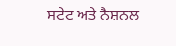ਸਟੇਟ ਅਤੇ ਨੈਸ਼ਨਲ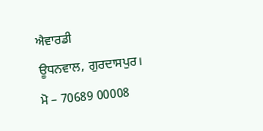ਐਵਾਰਡੀ
ਊਧਨਵਾਲ, ਗੁਰਦਾਸਪੁਰ।
ਮੋ – 70689 00008